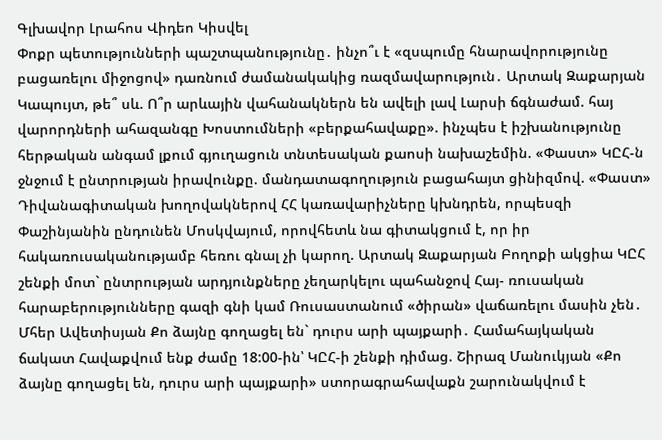Գլխավոր Լրահոս Վիդեո Կիսվել
Փոքր պետությունների պաշտպանությունը․ ինչո՞ւ է «զսպումը հնարավորությունը բացառելու միջոցով» դառնում ժամանակակից ռազմավարություն․ Արտակ Զաքարյան Կապույտ, թե՞ սև. Ո՞ր արևային վահանակներն են ավելի լավ Լարսի ճգնաժամ. հայ վարորդների ահազանգը Խոստումների «բերքահավաքը». ինչպես է իշխանությունը հերթական անգամ լքում գյուղացուն տնտեսական քաոսի նախաշեմին. «Փաստ» ԿԸՀ-ն ջնջում է ընտրության իրավունքը. մանդատագողություն բացահայտ ցինիզմով. «Փաստ» Դիվանագիտական խողովակներով ՀՀ կառավարիչները կխնդրեն, որպեսզի Փաշինյանին ընդունեն Մոսկվայում, որովհետև նա գիտակցում է, որ իր հակառուսականությամբ հեռու գնալ չի կարող. Արտակ Զաքարյան Բողոքի ակցիա ԿԸՀ շենքի մոտ` ընտրության արդյունքները չեղարկելու պահանջով Հայ- ռուսական հարաբերությունները գազի գնի կամ Ռուսաստանում «ծիրան» վաճառելու մասին չեն․ Մհեր Ավետիսյան Քո ձայնը գողացել են` դուրս արի պայքարի․ Համահայկական ճակատ Հավաքվում ենք ժամը 18:00-ին՝ ԿԸՀ-ի շենքի դիմաց. Շիրազ Մանուկյան «Քո ձայնը գողացել են, դուրս արի պայքարի» ստորագրահավաքն շարունակվում է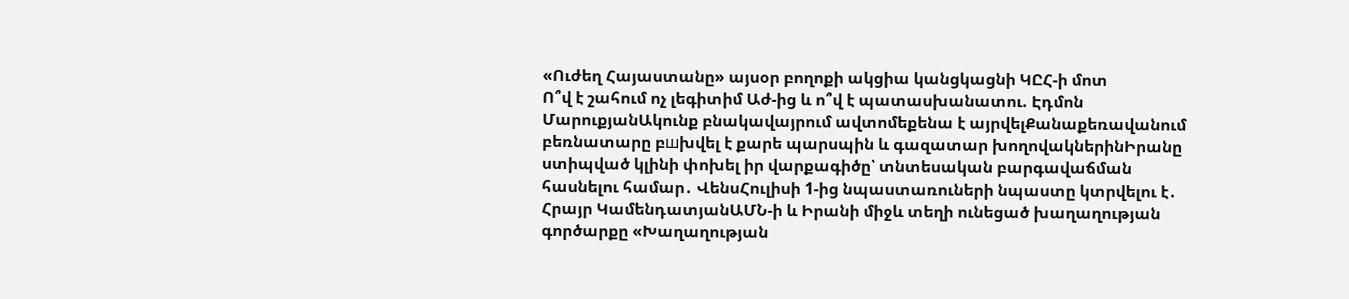«Ուժեղ Հայաստանը» այսօր բողոքի ակցիա կանցկացնի ԿԸՀ-ի մոտ
Ո՞վ է շահում ոչ լեգիտիմ Աժ-ից և ո՞վ է պատասխանատու. Էդմոն ՄարուքյանԱկունք բնակավայրում ավտոմեքենա է այրվելՔանաքեռավանում բեռնատարը բшխվել է քարե պարսպին և գազատար խողովակներինԻրանը ստիպված կլինի փոխել իր վարքագիծը՝ տնտեսական բարգավաճման հասնելու համար․ ՎենսՀուլիսի 1-ից նպաստառուների նպաստը կտրվելու է․ Հրայր ԿամենդատյանԱՄՆ-ի և Իրանի միջև տեղի ունեցած խաղաղության գործարքը «Խաղաղության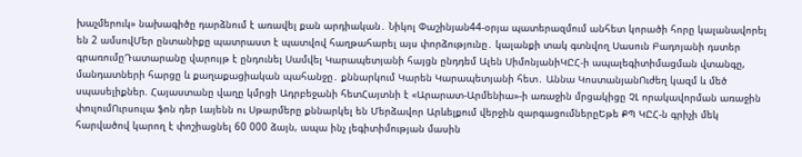խաչմերուկ» նախագիծը դարձնում է առավել քան արդիական․ Նիկոլ Փաշինյան44-օրյա պատերազմում անհետ կորածի հորը կալանավորել են 2 ամսովՄեր ընտանիքը պատրաստ է պատվով հաղթահարել այս փորձությունը․ կալանքի տակ գտնվող Սասուն Բադոյանի դստեր գրառումըԴատարանը վարույթ է ընդունել Սամվել Կարապետյանի հայցն ընդդեմ Ալեն ՍիմոնյանիԿԸՀ-ի ապալեգիտիմացման վտանգը, մանդատների հարցը և քաղաքացիական պահանջը․ քննարկում Կարեն Կարապետյանի հետ․ Աննա ԿոստանյանՈւժեղ կազմ և մեծ սպասելիքներ. Հայաստանը վաղը կմրցի Ադրբեջանի հետՀայտնի է «Արարատ-Արմենիա»-ի առաջին մրցակիցը ՉԼ որակավորման առաջին փուլումՈւրսուլա ֆոն դեր Լայենն ու Սթարմերը քննարկել են Մերձավոր Արևելքում վերջին զարգացումներըԵթե ՔՊ ԿԸՀ-ն գրիչի մեկ հարվածով կարող է փոշիացնել 60 000 ձայն, ապա ինչ լեգիտիմության մասին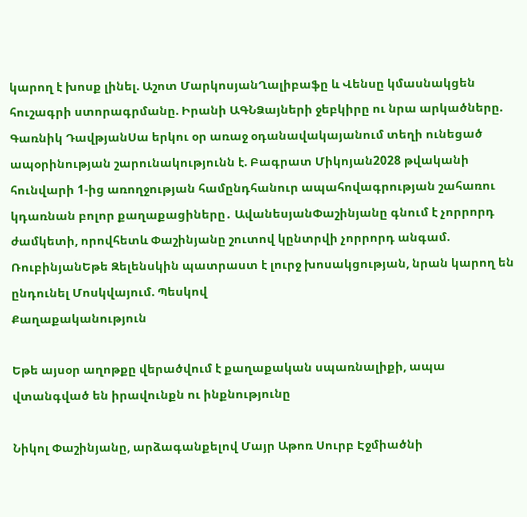կարող է խոսք լինել. Աշոտ ՄարկոսյանՂալիբաֆը և Վենսը կմասնակցեն հուշագրի ստորագրմանը. Իրանի ԱԳՆՁայների ջեբկիրը ու նրա արկածները. Գառնիկ ԴավթյանՍա երկու օր առաջ օդանավակայանում տեղի ունեցած ապօրինության շարունակությունն է. Բագրատ Միկոյան2028 թվականի հունվարի 1-ից առողջության համընդհանուր ապահովագրության շահառու կդառնան բոլոր քաղաքացիները․ ԱվանեսյանՓաշինյանը գնում է չորրորդ ժամկետի, որովհետև Փաշինյանը շուտով կընտրվի չորրորդ անգամ. ՌուբինյանԵթե Զելենսկին պատրաստ է լուրջ խոսակցության, նրան կարող են ընդունել Մոսկվայում. Պեսկով
Քաղաքականություն

Եթե այսօր աղոթքը վերածվում է քաղաքական սպառնալիքի, ապա վտանգված են իրավունքն ու ինքնությունը

Նիկոլ Փաշինյանը, արձագանքելով Մայր Աթոռ Սուրբ Էջմիածնի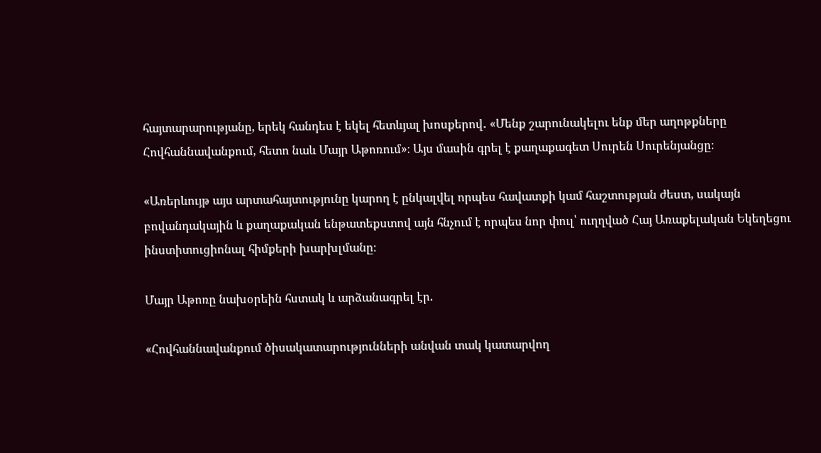հայտարարությանը, երեկ հանդես է եկել հետևյալ խոսքերով․ «Մենք շարունակելու ենք մեր աղոթքները Հովհաննավանքում, հետո նաև Մայր Աթոռում»։ Այս մասին գրել է քաղաքագետ Սուրեն Սուրենյանցը։

«Առերևույթ այս արտահայտությունը կարող է ընկալվել որպես հավատքի կամ հաշտության ժեստ, սակայն բովանդակային և քաղաքական ենթատեքստով այն հնչում է որպես նոր փուլ՝ ուղղված Հայ Առաքելական Եկեղեցու ինստիտուցիոնալ հիմքերի խարխլմանը։

Մայր Աթոռը նախօրեին հստակ և արձանագրել էր.

«Հովհաննավանքում ծիսակատարությունների անվան տակ կատարվող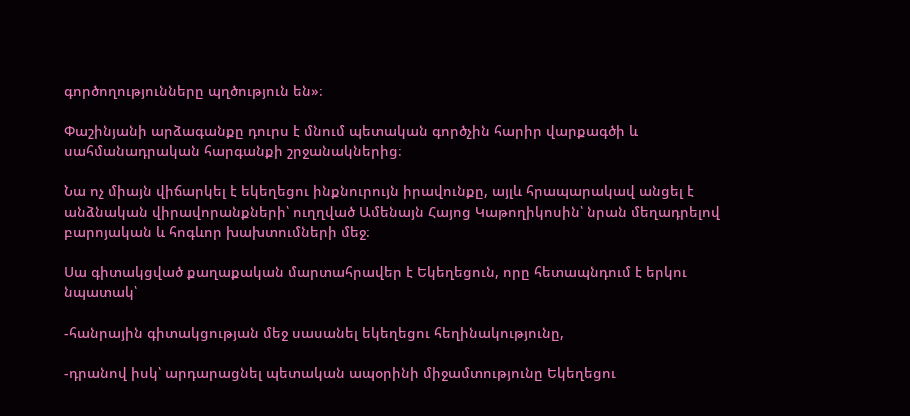գործողությունները պղծություն են»։

Փաշինյանի արձագանքը դուրս է մնում պետական գործչին հարիր վարքագծի և սահմանադրական հարգանքի շրջանակներից։

Նա ոչ միայն վիճարկել է եկեղեցու ինքնուրույն իրավունքը, այլև հրապարակավ անցել է անձնական վիրավորանքների՝ ուղղված Ամենայն Հայոց Կաթողիկոսին՝ նրան մեղադրելով բարոյական և հոգևոր խախտումների մեջ։

Սա գիտակցված քաղաքական մարտահրավեր է Եկեղեցուն, որը հետապնդում է երկու նպատակ՝

-հանրային գիտակցության մեջ սասանել եկեղեցու հեղինակությունը,

-դրանով իսկ՝ արդարացնել պետական ապօրինի միջամտությունը Եկեղեցու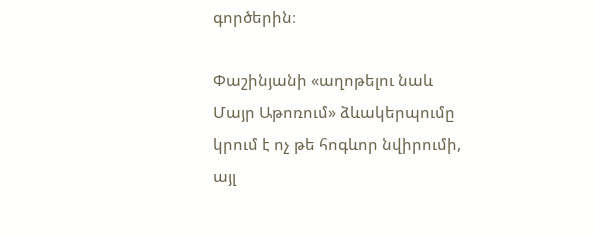գործերին։

Փաշինյանի «աղոթելու նաև Մայր Աթոռում» ձևակերպումը կրում է ոչ թե հոգևոր նվիրումի, այլ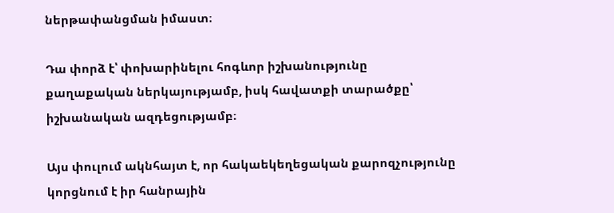ներթափանցման իմաստ։

Դա փորձ է՝ փոխարինելու հոգևոր իշխանությունը քաղաքական ներկայությամբ, իսկ հավատքի տարածքը՝ իշխանական ազդեցությամբ։

Այս փուլում ակնհայտ է, որ հակաեկեղեցական քարոզչությունը կորցնում է իր հանրային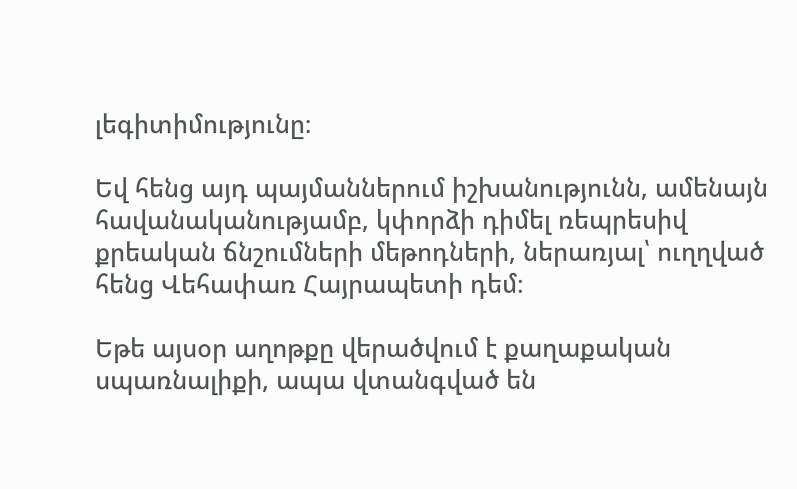լեգիտիմությունը։

Եվ հենց այդ պայմաններում իշխանությունն, ամենայն հավանականությամբ, կփորձի դիմել ռեպրեսիվ քրեական ճնշումների մեթոդների, ներառյալ՝ ուղղված հենց Վեհափառ Հայրապետի դեմ։

Եթե այսօր աղոթքը վերածվում է քաղաքական սպառնալիքի, ապա վտանգված են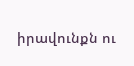իրավունքն ու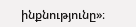ինքնությունը»։